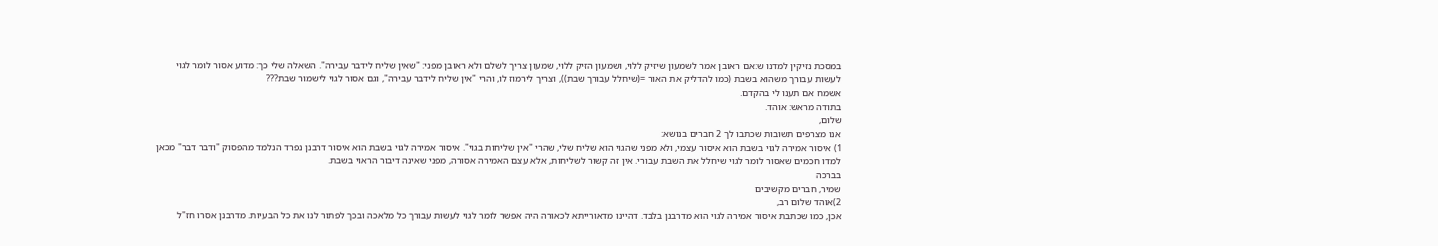במסכת נזיקין למדנו ש:אם ראובן אמר לשמעון שיזיק ללוי, ושמעון הזיק ללוי, שמעון צריך לשלם ולא ראובן מפני: "שאין שליח לידבר עבירה". השאלה שלי כך: מדוע אסור לומר לגוי לעשות עבורך משהוא בשבת (כמו להדליק את האור =(שיחלל עבורך שבת)), וצריך לירמוז לו, והרי "אין שליח לידבר עבירה", וגם אסור לגוי לישמור שבת???
אשמח אם תענו לי בהקדם.
בתודה מראש: אוהד.
שלום,
אנו מצרפים תשובות שכתבו לך 2 חברים בנושא:
1) איסור אמירה לגוי בשבת הוא איסור עצמי, ולא מפני שהגוי הוא שליח שלי, שהרי "אין שליחות בגוי". איסור אמירה לגוי בשבת הוא איסור דרבנן נפרד הנלמד מהפסוק "ודבר דבר" מכאן למדו חכמים שאסור לומר לגוי שיחלל את השבת עבורי. אין זה קשור לשליחות, אלא עצם האמירה אסורה, מפני שאינה דיבור הראוי בשבת.
בברכה
שמיר, חברים מקשיבים
2)אוהד שלום רב,
אכן, כמו שכתבת איסור אמירה לגוי הוא מדרבנן בלבד. דהיינו מדאורייתא לכאורה היה אפשר לומר לגוי לעשות עבורך כל מלאכה ובכך לפתור לנו את כל הבעיות. מדרבנן אסרו חז"ל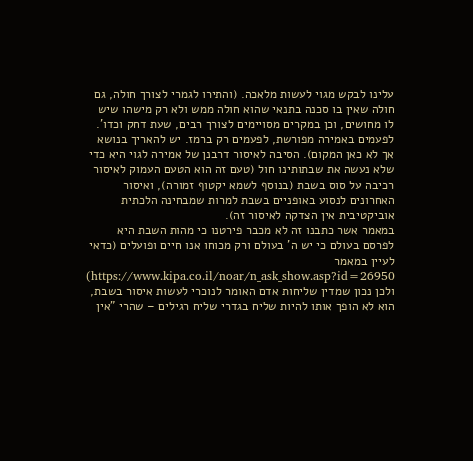עלינו לבקש מגוי לעשות מלאכה. (והתירו לגמרי לצורך חולה, גם חולה שאין בו סכנה בתנאי שהוא חולה ממש ולא רק מישהו שיש לו מחושים, וכן במקרים מסויימים לצורך רבים, שעת דחק וכדו'. לפעמים באמירה מפורשת, לפעמים רק ברמז. יש להאריך בנושא אך לא כאן המקום). הסיבה לאיסור דרבנן של אמירה לגוי היא כדי שלא נעשה את שבתותינו חול (טעם זה הוא הטעם העמוק לאיסור רכיבה על סוס בשבת (בנוסף לשמא יקטוף זמורה), ואיסור האחרונים לנסוע באופניים בשבת למרות שמבחינה הלכתית אוביקטיבית אין הצדקה לאיסור זה).
במאמר אשר כתבנו זה לא מכבר פירטנו כי מהות השבת היא לפרסם בעולם כי יש ה' בעולם ורק מכוחו אנו חיים ופועלים (כדאי לעיין במאמר https://www.kipa.co.il/noar/n_ask_show.asp?id=26950)
ולכן נכון שמדין שליחות אדם האומר לנוכרי לעשות איסור בשבת, הוא לא הופך אותו להיות שליח בגדרי שליח רגילים – שהרי "אין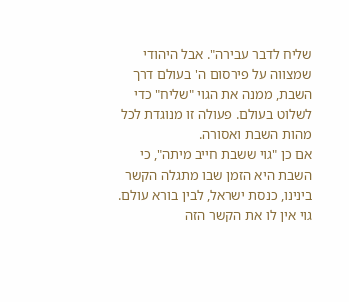שליח לדבר עבירה". אבל היהודי שמצווה על פירסום ה' בעולם דרך השבת, ממנה את הגוי "שליח" כדי לשלוט בעולם. פעולה זו מנוגדת לכל מהות השבת ואסורה.
אם כן "גוי ששבת חייב מיתה", כי השבת היא הזמן שבו מתגלה הקשר בינינו, כנסת ישראל, לבין בורא עולם. גוי אין לו את הקשר הזה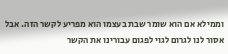וממילא אם הוא שומר שבת בעצמו הוא מפריע לקשר הזה. אבל אסור לנו לגרום לגוי לפגום עבורינו את הקשר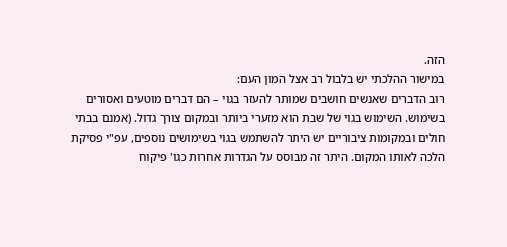הזה.
במישור ההלכתי יש בלבול רב אצל המון העם:
רוב הדברים שאנשים חושבים שמותר להעזר בגוי – הם דברים מוטעים ואסורים בשימוש. השימוש בגוי של שבת הוא מזערי ביותר ובמקום צורך גדול. (אמנם בבתי חולים ובמקומות ציבוריים יש היתר להשתמש בגוי בשימושים נוספים, עפ"י פסיקת הלכה לאותו המקום. היתר זה מבוסס על הגדרות אחרות כגו' פיקוח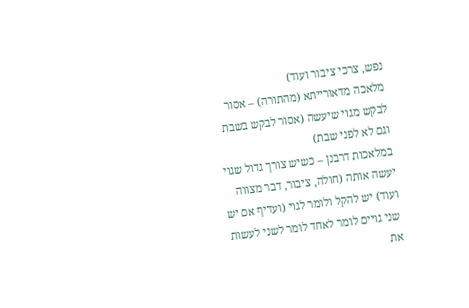נפש, צרכי ציבור ועוד)
מלאכה מדאורייתא (מהתורה) – אסור לבקש מגוי שיעשה (אסור לבקש בשבת וגם לא לפני שבת)
במלאכות דרבנן – כשיש צורך גדול שגוי יעשה אותה (חולה, ציבור, דבר מצווה ועוד) יש להקל ולומר לגוי (ועדיף אם יש שני גויים לומר לאחד לומר לשני לעשות את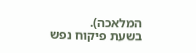המלאכה).
בשעת פיקוח נפש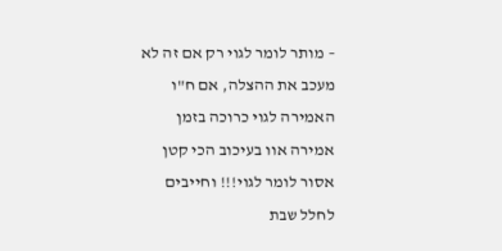– מותר לומר לגוי רק אם זה לא מעכב את ההצלה, אם ח"ו האמירה לגוי כרוכה בזמן אמירה אוו בעיכוב הכי קטן אסור לומר לגוי!!! וחייבים לחלל שבת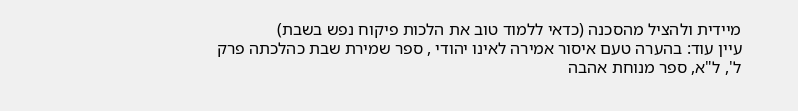מיידית ולהציל מהסכנה (כדאי ללמוד טוב את הלכות פיקוח נפש בשבת)
עיין עוד: בהערה טעם איסור אמירה לאינו יהודי , ספר שמירת שבת כהלכתה פרק ל', ל"א, ספר מנוחת אהבה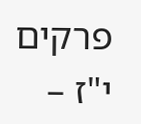פרקים י"ז –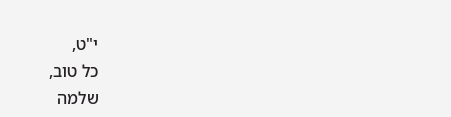י"ט,
כל טוב,
שלמה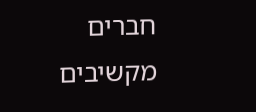חברים מקשיבים